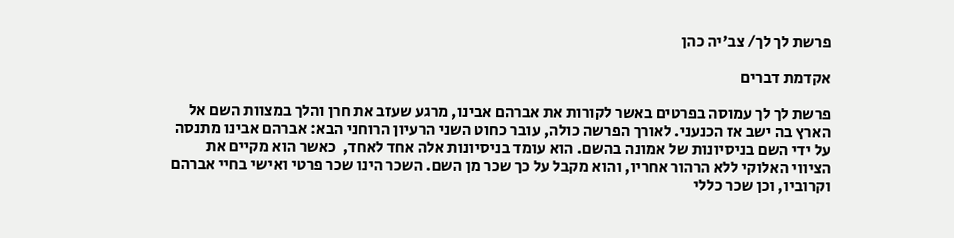פרשת לך לך/ צב'יה כהן

אקדמת דברים

פרשת לך לך עמוסה בפרטים באשר לקורות את אברהם אבינו, מרגע שעזב את חרן והלך במצוות השם אל הארץ בה ישב אז הכנעני. לאורך הפרשה כולה, עובר כחוט השני הרעיון הרוחני הבא: אברהם אבינו מתנסה על ידי השם בניסיונות של אמונה בהשם. הוא עומד בניסיונות אלה אחד לאחד,  כאשר הוא מקיים את הציווי האלוקי ללא הרהור אחריו, והוא מקבל על כך שכר מן השם. השכר הינו שכר פרטי ואישי בחיי אברהם וקרוביו, וכן שכר כללי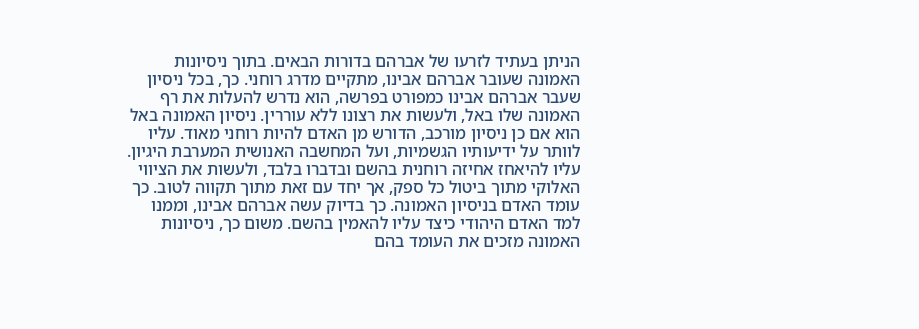הניתן בעתיד לזרעו של אברהם בדורות הבאים. בתוך ניסיונות האמונה שעובר אברהם אבינו, מתקיים מדרג רוחני. כך, בכל ניסיון שעבר אברהם אבינו כמפורט בפרשה, הוא נדרש להעלות את רף האמונה שלו באל, ולעשות את רצונו ללא עוררין. ניסיון האמונה באל הוא אם כן ניסיון מורכב, הדורש מן האדם להיות רוחני מאוד. עליו לוותר על ידיעותיו הגשמיות, ועל המחשבה האנושית המערבת היגיון. עליו להיאחז אחיזה רוחנית בהשם ובדברו בלבד, ולעשות את הציווי האלוקי מתוך ביטול כל ספק, אך יחד עם זאת מתוך תקווה לטוב. כך עומד האדם בניסיון האמונה. כך בדיוק עשה אברהם אבינו, וממנו למד האדם היהודי כיצד עליו להאמין בהשם. משום כך, ניסיונות האמונה מזכים את העומד בהם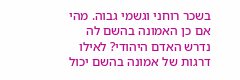בשכר רוחני וגשמי גבוה. מהי אם כן האמונה בהשם לה נדרש האדם היהודי? לאילו דרגות של אמונה בהשם יכול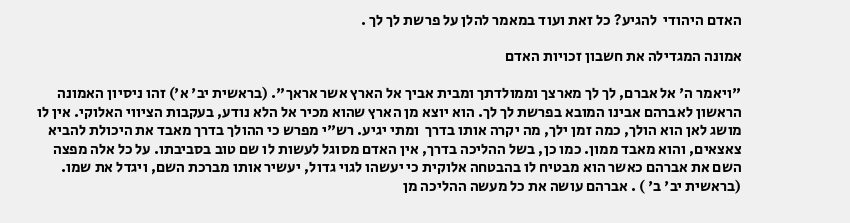האדם היהודי  להגיע? כל זאת ועוד במאמר להלן על פרשת לך לך .

אמונה המגדילה את חשבון זכויות האדם

"ויאמר ה' אל אברם, לך לך מארצך וממולדתך ומבית אביך אל הארץ אשר אראך". (בראשית יב' א') זהו ניסיון האמונה הראשון לאברהם אבינו המובא בפרשת לך לך. הוא יוצא מן הארץ שהוא מכיר אל הלא נודע, בעקבות הציווי האלוקי. אין לו מושג לאן הוא הולך, כמה זמן ילך, מה יקרה אותו בדרך  ומתי יגיע. רש"י מפרש כי ההולך בדרך מאבד את היכולת להביא צאצאים, והוא מאבד ממון. כמו כן, בשל ההליכה בדרך, אין האדם מסוגל לעשות לו שם טוב בסביבתו. על כל אלה מפצה השם את אברהם כאשר הוא מבטיח לו בהבטחה אלוקית כי יעשהו לגוי גדול, יעשיר אותו מברכת השם, ויגדל את שמו. (בראשית יב' ב' ) . אברהם עושה את כל מעשה ההליכה מן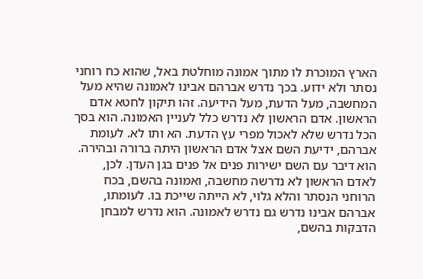הארץ המוכרת לו מתוך אמונה מוחלטת באל, שהוא כח רוחני נסתר ולא ידוע. בכך נדרש אברהם אבינו לאמונה שהיא מעל המחשבה, מעל הדעת, מעל הידיעה. זהו תיקון לחטא אדם הראשון. אדם הראשון לא נדרש כלל לעניין האמונה. הוא בסך הכל נדרש שלא לאכול מפרי עץ הדעת. הא ותו לא. לעומת אברהם, ידיעת השם אצל אדם הראשון היתה ברורה ובהירה. הוא דיבר עם השם ישירות פנים אל פנים בגן העדן. לכן, לאדם הראשון לא נדרשה מחשבה, ואמונה בהשם, בכח הרוחני הנסתר והלא גלוי, לא הייתה שייכת בו. לעומתו, אברהם אבינו נדרש גם נדרש לאמונה. הוא נדרש למבחן הדבקות בהשם,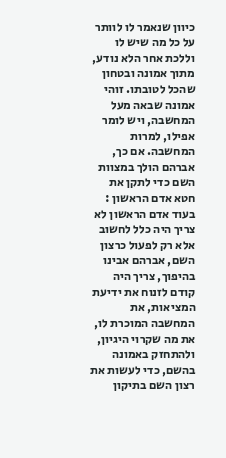כיוון שנאמר לו לוותר על כל מה שיש לו וללכת אחר הלא נודע, מתוך אמונה ובטחון שהכל לטובתו. זוהי אמונה שבאה מעל המחשבה, ויש לומר אפילו, למרות המחשבה. אם כך, אברהם הולך במצוות השם כדי לתקן את חטא אדם הראשון : בעוד אדם הראשון לא צריך היה כלל לחשוב אלא רק לפעול כרצון השם, אברהם אבינו בהיפוך, צריך היה קודם לזנוח את ידיעת המציאות, את המחשבה המוכרת לו, את מה שקרוי היגיון, ולהתחזק באמונה בהשם, כדי לעשות את רצון השם בתיקון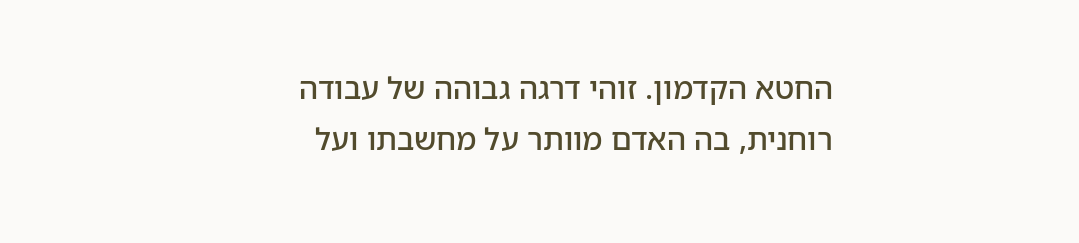החטא הקדמון. זוהי דרגה גבוהה של עבודה רוחנית, בה האדם מוותר על מחשבתו ועל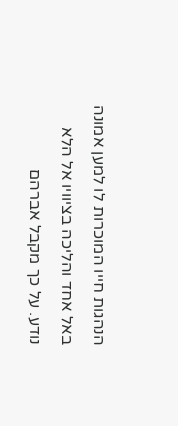הנהגות חייו המוכרות לו למען אמונה באל אחד והליכה בציוויו אל הלא נודע. על כך מקבל אברהם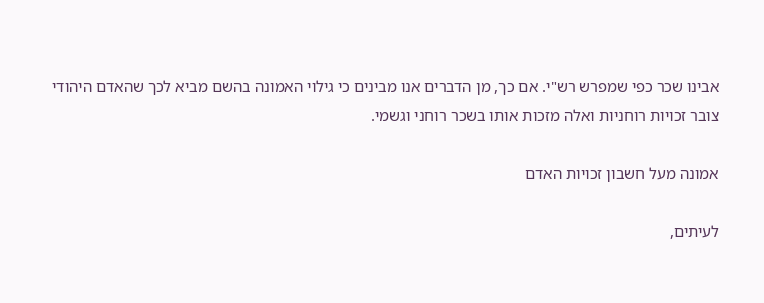אבינו שכר כפי שמפרש רש"י. אם כך, מן הדברים אנו מבינים כי גילוי האמונה בהשם מביא לכך שהאדם היהודי צובר זכויות רוחניות ואלה מזכות אותו בשכר רוחני וגשמי.

אמונה מעל חשבון זכויות האדם

לעיתים,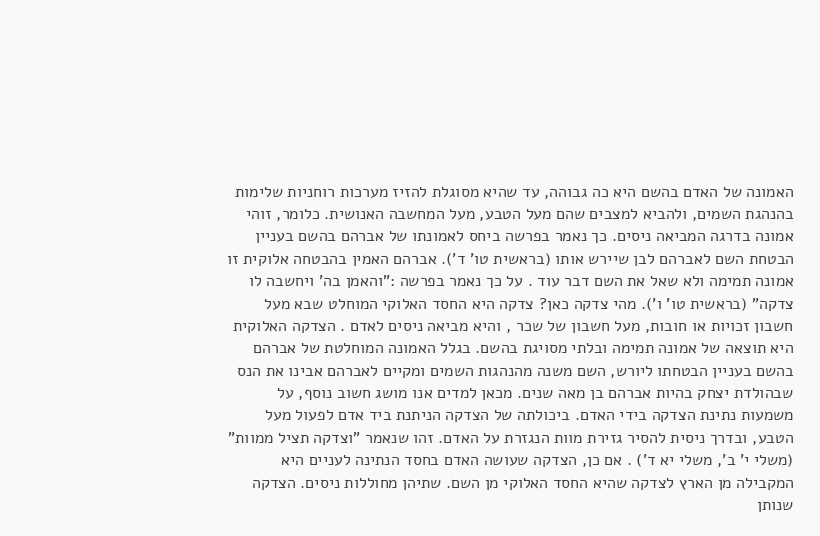האמונה של האדם בהשם היא כה גבוהה, עד שהיא מסוגלת להזיז מערכות רוחניות שלימות בהנהגת השמים, ולהביא למצבים שהם מעל הטבע, מעל המחשבה האנושית. כלומר, זוהי אמונה בדרגה המביאה ניסים. כך נאמר בפרשה ביחס לאמונתו של אברהם בהשם בעניין הבטחת השם לאברהם לבן שיירש אותו (בראשית טו' ד'). אברהם האמין בהבטחה אלוקית זו אמונה תמימה ולא שאל את השם דבר עוד . על כך נאמר בפרשה :"והאמן בה' ויחשבה לו צדקה" (בראשית טו' ו'). מהי צדקה כאן? צדקה היא החסד האלוקי המוחלט שבא מעל חשבון זכויות או חובות, מעל חשבון של שכר , והיא מביאה ניסים לאדם . הצדקה האלוקית היא תוצאה של אמונה תמימה ובלתי מסויגת בהשם. בגלל האמונה המוחלטת של אברהם בהשם בעניין הבטחתו ליורש, השם משנה מהנהגות השמים ומקיים לאברהם אבינו את הנס שבהולדת יצחק בהיות אברהם בן מאה שנים. מכאן למדים אנו מושג חשוב נוסף, על משמעות נתינת הצדקה בידי האדם. ביכולתה של הצדקה הניתנת ביד אדם לפעול מעל הטבע, ובדרך ניסית להסיר גזירת מוות הנגזרת על האדם. זהו שנאמר "וצדקה תציל ממוות"  (משלי י' ב', משלי יא ד') . אם כן, הצדקה שעושה האדם בחסד הנתינה לעניים היא המקבילה מן הארץ לצדקה שהיא החסד האלוקי מן השם. שתיהן מחוללות ניסים. הצדקה שנותן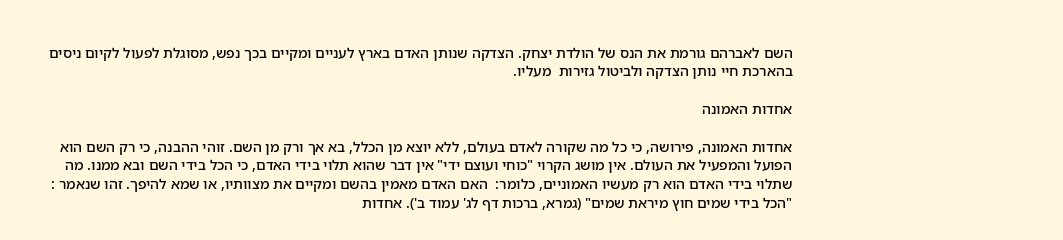השם לאברהם גורמת את הנס של הולדת יצחק. הצדקה שנותן האדם בארץ לעניים ומקיים בכך נפש, מסוגלת לפעול לקיום ניסים בהארכת חיי נותן הצדקה ולביטול גזירות  מעליו.

אחדות האמונה

אחדות האמונה, פירושה, כי כל מה שקורה לאדם בעולם, ללא יוצא מן הכלל, בא אך ורק מן השם. זוהי ההבנה, כי רק השם הוא הפועל והמפעיל את העולם. אין מושג הקרוי "כוחי ועוצם ידי" אין דבר שהוא תלוי בידי האדם, כי הכל בידי השם ובא ממנו. מה שתלוי בידי האדם הוא רק מעשיו האמוניים, כלומר:  האם האדם מאמין בהשם ומקיים את מצוותיו, או שמא להיפך. זהו שנאמר : "הכל בידי שמים חוץ מיראת שמים" (גמרא, ברכות דף לג' עמוד ב'). אחדות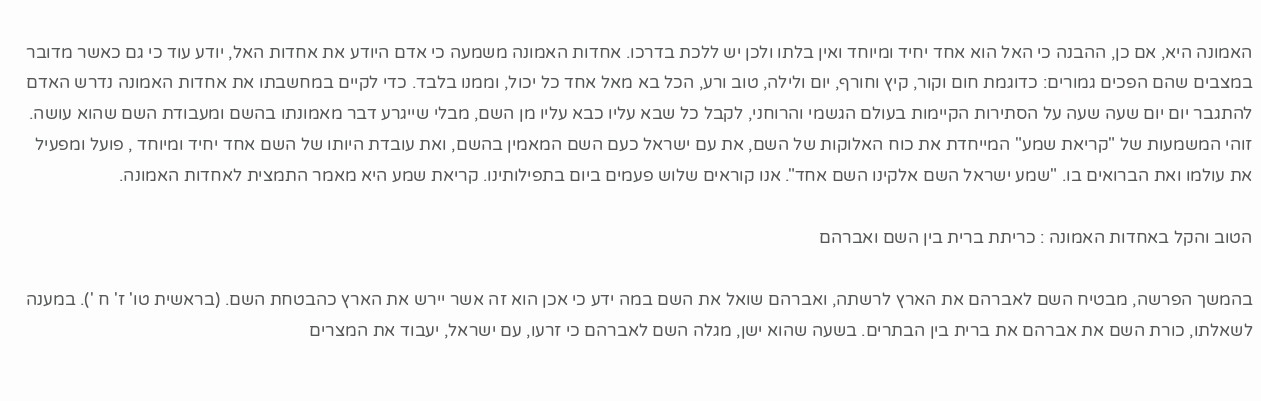האמונה היא, אם כן, ההבנה כי האל הוא אחד יחיד ומיוחד ואין בלתו ולכן יש ללכת בדרכו. אחדות האמונה משמעה כי אדם היודע את אחדות האל, יודע עוד כי גם כאשר מדובר במצבים שהם הפכים גמורים: כדוגמת חום וקור, קיץ וחורף, יום ולילה, טוב ורע, הכל בא מאל אחד כל יכול, וממנו בלבד. כדי לקיים במחשבתו את אחדות האמונה נדרש האדם להתגבר יום יום שעה שעה על הסתירות הקיימות בעולם הגשמי והרוחני, לקבל כל שבא עליו כבא עליו מן השם, מבלי שייגרע דבר מאמונתו בהשם ומעבודת השם שהוא עושה. זוהי המשמעות של "קריאת שמע" המייחדת את כוח האלוקות של השם, את עם ישראל כעם השם המאמין בהשם, ואת עובדת היותו של השם אחד יחיד ומיוחד , פועל ומפעיל את עולמו ואת הברואים בו. "שמע ישראל השם אלקינו השם אחד". אנו קוראים שלוש פעמים ביום בתפילותינו. קריאת שמע היא מאמר התמצית לאחדות האמונה.

הטוב והקל באחדות האמונה : כריתת ברית בין השם ואברהם

בהמשך הפרשה, מבטיח השם לאברהם את הארץ לרשתה, ואברהם שואל את השם במה ידע כי אכן הוא זה אשר יירש את הארץ כהבטחת השם. (בראשית טו' ז' ח '). במענה לשאלתו, כורת השם את אברהם את ברית בין הבתרים. בשעה שהוא ישן, מגלה השם לאברהם כי זרעו, עם ישראל, יעבוד את המצרים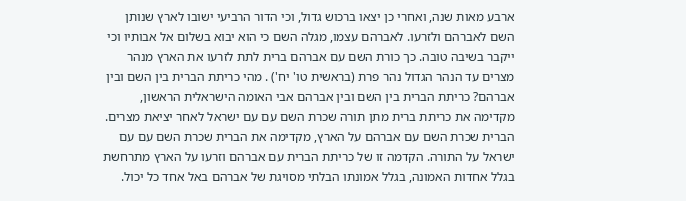ארבע מאות שנה, ואחרי כן יצאו ברכוש גדול, וכי הדור הרביעי ישובו לארץ שנותן השם לאברהם ולזרעו. לאברהם עצמו, מגלה השם כי הוא יבוא בשלום אל אבותיו וכי ייקבר בשיבה טובה. כך כורת השם עם אברהם ברית לתת לזרעו את הארץ מנהר מצרים עד הנהר הגדול נהר פרת (בראשית טו' יח') . מהי כריתת הברית בין השם ובין אברהם? כריתת הברית בין השם ובין אברהם אבי האומה הישראלית הראשון, מקדימה את כריתת ברית מתן תורה שכרת השם עם עם ישראל לאחר יציאת מצרים. הברית שכרת השם עם אברהם על הארץ, מקדימה את הברית שכרת השם עם עם ישראל על התורה. הקדמה זו של כריתת הברית עם אברהם וזרעו על הארץ מתרחשת בגלל אחדות האמונה, בגלל אמונתו הבלתי מסויגת של אברהם באל אחד כל יכול.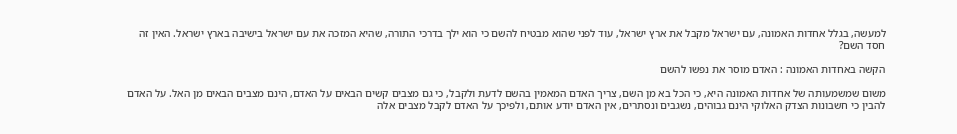למעשה, בגלל אחדות האמונה, עם ישראל מקבל את ארץ ישראל, עוד לפני שהוא מבטיח להשם כי הוא ילך בדרכי התורה, שהיא המזכה את עם ישראל בישיבה בארץ ישראל. האין זה חסד השם?

הקשה באחדות האמונה : האדם מוסר את נפשו להשם

משום שמשמעותה של אחדות האמונה היא, כי הכל בא מן השם, צריך האדם המאמין בהשם לדעת ולקבל, כי גם מצבים קשים הבאים על האדם, הינם מצבים הבאים מן האל. על האדם להבין כי חשבונות הצדק האלוקי הינם גבוהים, נשגבים ונסתרים, אין האדם יודע אותם, ולפיכך על האדם לקבל מצבים אלה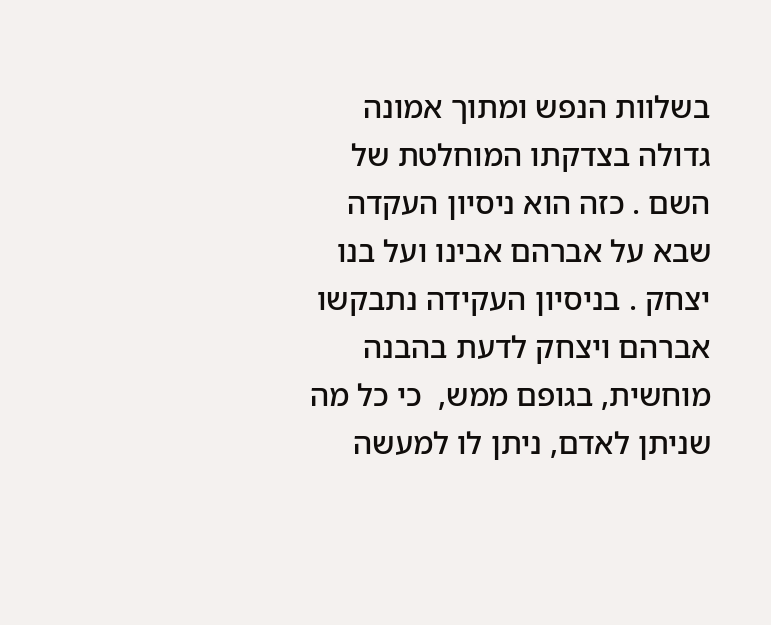בשלוות הנפש ומתוך אמונה גדולה בצדקתו המוחלטת של השם . כזה הוא ניסיון העקדה שבא על אברהם אבינו ועל בנו יצחק . בניסיון העקידה נתבקשו אברהם ויצחק לדעת בהבנה מוחשית, בגופם ממש,  כי כל מה שניתן לאדם, ניתן לו למעשה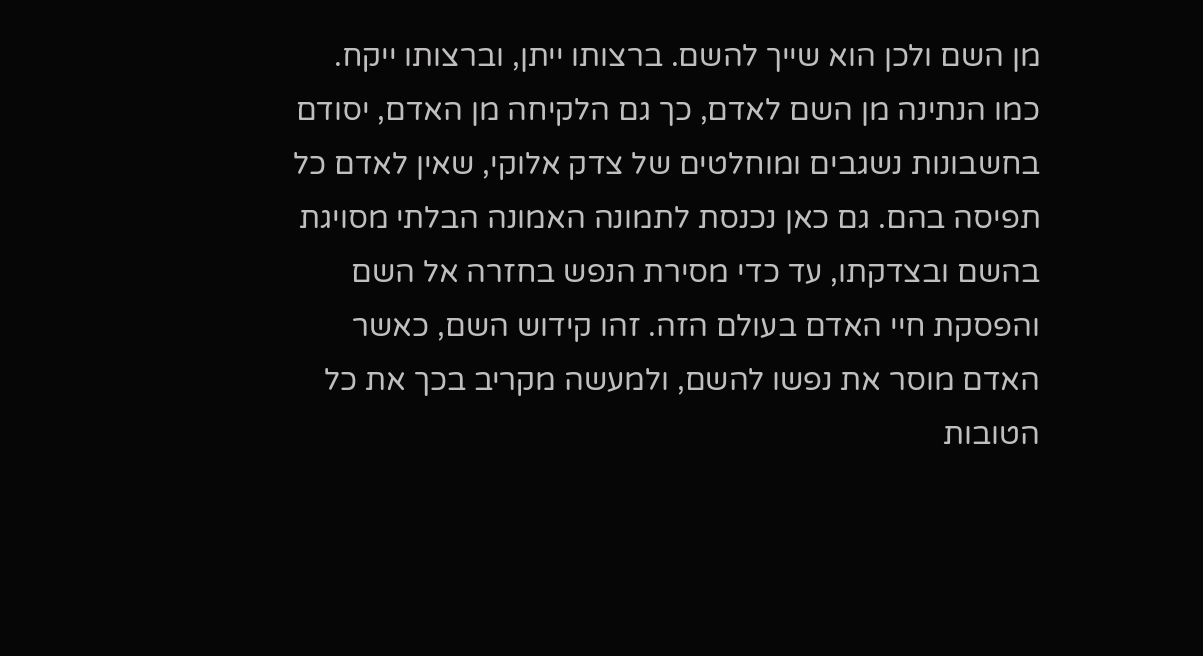מן השם ולכן הוא שייך להשם. ברצותו ייתן, וברצותו ייקח. כמו הנתינה מן השם לאדם, כך גם הלקיחה מן האדם, יסודם בחשבונות נשגבים ומוחלטים של צדק אלוקי, שאין לאדם כל תפיסה בהם. גם כאן נכנסת לתמונה האמונה הבלתי מסויגת בהשם ובצדקתו, עד כדי מסירת הנפש בחזרה אל השם והפסקת חיי האדם בעולם הזה. זהו קידוש השם, כאשר האדם מוסר את נפשו להשם, ולמעשה מקריב בכך את כל הטובות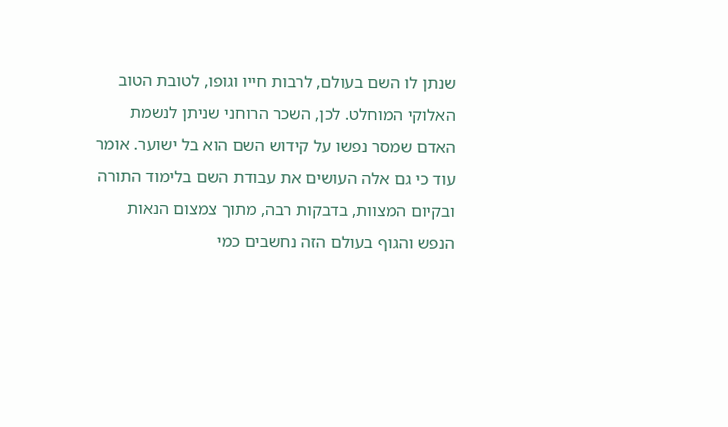שנתן לו השם בעולם, לרבות חייו וגופו, לטובת הטוב האלוקי המוחלט. לכן, השכר הרוחני שניתן לנשמת האדם שמסר נפשו על קידוש השם הוא בל ישוער. אומר עוד כי גם אלה העושים את עבודת השם בלימוד התורה ובקיום המצוות, בדבקות רבה, מתוך צמצום הנאות הנפש והגוף בעולם הזה נחשבים כמי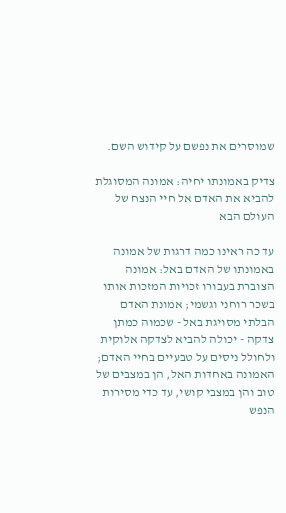שמוסרים את נפשם על קידוש השם.

צדיק באמונתו יחיה: אמונה המסוגלת להביא את האדם אל חיי הנצח של העולם הבא

עד כה ראינו כמה דרגות של אמונה באמונתו של האדם באל: אמונה הצוברת בעבורו זכויות המזכות אותו בשכר רוחני וגשמי; אמונת האדם הבלתי מסויגת באל - שכמוה כמתן צדקה - יכולה להביא לצדקה אלוקית ולחולל ניסים על טבעיים בחיי האדם; האמונה באחדות האל, הן במצבים של טוב והן במצבי קושי, עד כדי מסירות הנפש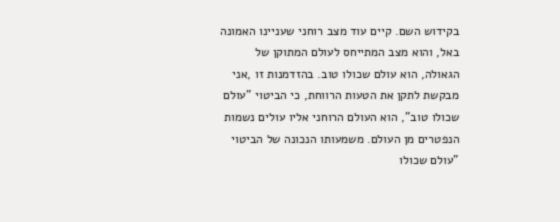בקידוש השם. קיים עוד מצב רוחני שעניינו האמונה באל, והוא מצב המתייחס לעולם המתוקן של הגאולה, הוא עולם שכולו טוב. בהזדמנות זו ,אני מבקשת לתקן את הטעות הרווחת, כי הביטוי "עולם שכולו טוב", הוא העולם הרוחני אליו עולים נשמות הנפטרים מן העולם. משמעותו הנכונה של הביטוי "עולם שכולו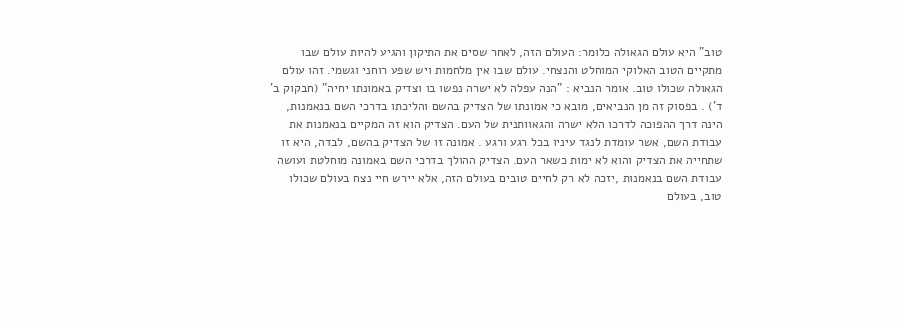טוב" היא עולם הגאולה כלומר: העולם הזה, לאחר שסים את התיקון והגיע להיות עולם שבו מתקיים הטוב האלוקי המוחלט והנצחי. עולם שבו אין מלחמות ויש שפע רוחני וגשמי. זהו עולם הגאולה שכולו טוב. אומר הנביא : "הנה עפלה לא ישרה נפשו בו וצדיק באמונתו יחיה" (חבקוק ב' ד') . בפסוק זה מן הנביאים, מובא כי אמונתו של הצדיק בהשם והליכתו בדרכי השם בנאמנות, הינה דרך ההפוכה לדרכו הלא ישרה והגאוותנית של העם. הצדיק הוא זה המקיים בנאמנות את עבודת השם, אשר עומדת לנגד עיניו בכל רגע ורגע . אמונה זו של הצדיק בהשם, לבדה, היא זו שתחייה את הצדיק והוא לא ימות כשאר העם. הצדיק ההולך בדרכי השם באמונה מוחלטת ועושה עבודת השם בנאמנות ,יזכה לא רק לחיים טובים בעולם הזה, אלא יירש חיי נצח בעולם שכולו טוב, בעולם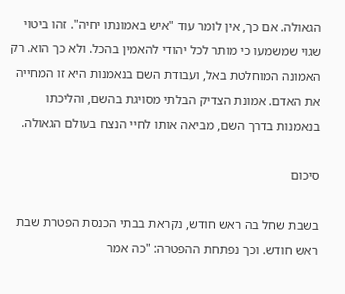הגאולה. אם כך, אין לומר עוד "איש באמונתו יחיה". זהו ביטוי שגוי שמשמעו כי מותר לכל יהודי להאמין בהכל. ולא כך הוא. רק האמונה המוחלטת באל, ועבודת השם בנאמנות היא זו המחייה את האדם. אמונת הצדיק הבלתי מסויגת בהשם, והליכתו בנאמנות בדרך השם, מביאה אותו לחיי הנצח בעולם הגאולה.

סיכום

בשבת שחל בה ראש חודש, נקראת בבתי הכנסת הפטרת שבת ראש חודש. וכך נפתחת ההפטרה: "כה אמר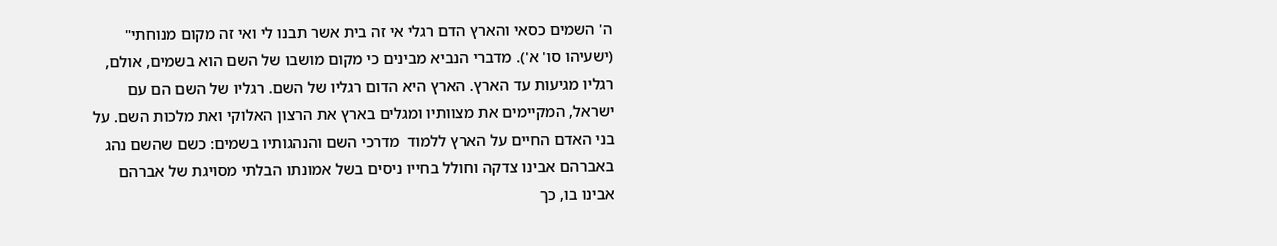ה' השמים כסאי והארץ הדם רגלי אי זה בית אשר תבנו לי ואי זה מקום מנוחתי" (ישעיהו סו' א'). מדברי הנביא מבינים כי מקום מושבו של השם הוא בשמים, אולם, רגליו מגיעות עד הארץ. הארץ היא הדום רגליו של השם. רגליו של השם הם עם ישראל, המקיימים את מצוותיו ומגלים בארץ את הרצון האלוקי ואת מלכות השם. על בני האדם החיים על הארץ ללמוד  מדרכי השם והנהגותיו בשמים: כשם שהשם נהג באברהם אבינו צדקה וחולל בחייו ניסים בשל אמונתו הבלתי מסויגת של אברהם אבינו בו, כך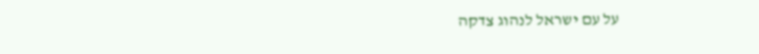על עם ישראל לנהוג צדקה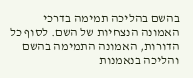בהשם בהליכה תמימה בדרכי האמונה הנצחיות של השם. לסוף כל הדורות, האמונה התמימה בהשם והליכה בנאמנות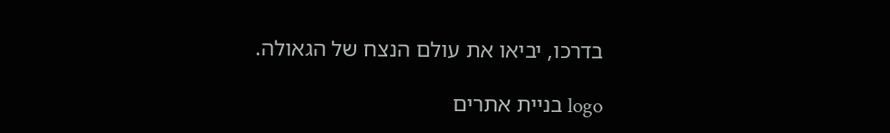בדרכו, יביאו את עולם הנצח של הגאולה.

logo בניית אתרים